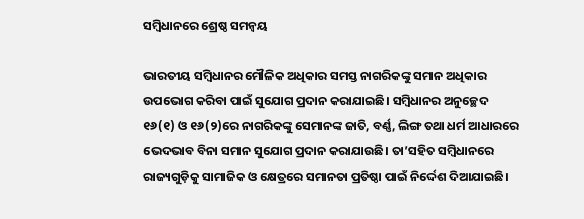ସମ୍ବିଧାନରେ ଶ୍ରେଷ୍ଠ ସମନ୍ବୟ

ଭାରତୀୟ ସମ୍ବିଧାନର ମୌଳିକ ଅଧିକାର ସମସ୍ତ ନାଗରିକଙ୍କୁ ସମାନ ଅଧିକାର ଉପଭୋଗ କରିବା ପାଇଁ ସୁଯୋଗ ପ୍ରଦାନ କରାଯାଇଛି। ସମ୍ବିଧାନର ଅନୁଚ୍ଛେଦ ୧୬(୧) ଓ ୧୬(୨)ରେ ନାଗରିକଙ୍କୁ ସେମାନଙ୍କ ଜାତି, ବର୍ଣ୍ଣ, ଲିଙ୍ଗ ତଥା ଧର୍ମ ଆଧାରରେ ଭେଦଭାବ ବିନା ସମାନ ସୁଯୋଗ ପ୍ରଦାନ କରାଯାଉଛି। ତା’ସହିତ ସମ୍ବିଧାନରେ ରାଜ୍ୟଗୁଡ଼ିକୁ ସାମାଜିକ ଓ କ୍ଷେତ୍ରରେ ସମାନତା ପ୍ରତିଷ୍ଠା ପାଇଁ ନିର୍ଦ୍ଦେଶ ଦିଆଯାଇଛି।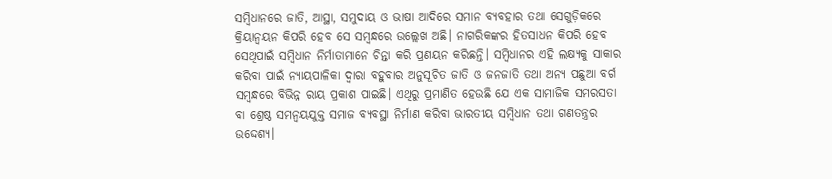ସମ୍ବିଧାନରେ ଜାତି, ଆସ୍ଥା, ସମୁଦାୟ ଓ ଭାଷା ଆଦିରେ ସମାନ ବ୍ୟବହାର ତଥା ସେଗୁଡ଼ିକରେ କ୍ରିୟାନ୍ବୟନ କିପରି ହେବ ସେ ସମ୍ବନ୍ଧରେ ଉଲ୍ଲେଖ ଅଛି। ନାଗରିକଙ୍କର ହିତସାଧନ କିପରି ହେବ ସେଥିପାଇଁ ସମ୍ବିଧାନ ନିର୍ମାତାମାନେ ଚିନ୍ତା କରି ପ୍ରଣୟନ କରିଛନ୍ତି। ସମ୍ବିଧାନର ଏହି ଲକ୍ଷ୍ୟକୁ ସାକାର କରିବା ପାଇଁ ନ୍ୟାୟପାଳିକା ଦ୍ୱାରା ବହୁବାର ଅନୁସୂଚିତ ଜାତି ଓ ଜନଜାତି ତଥା ଅନ୍ୟ ପଛୁଆ ବର୍ଗ ସମ୍ବନ୍ଧରେ ବିଭିନ୍ନ ରାୟ ପ୍ରକାଶ ପାଇଛି। ଏଥିରୁ ପ୍ରମାଣିତ ହେଉଛି ଯେ ଏକ ସାମାଜିକ ସମରସତା ବା ଶ୍ରେଷ୍ଠ ସମନ୍ବୟଯୁକ୍ତ ସମାଜ ବ୍ୟବସ୍ଥା ନିର୍ମାଣ କରିବା ଭାରତୀୟ ସମ୍ବିଧାନ ତଥା ଗଣତନ୍ତ୍ରର ଉଦ୍ଦେଶ୍ୟ।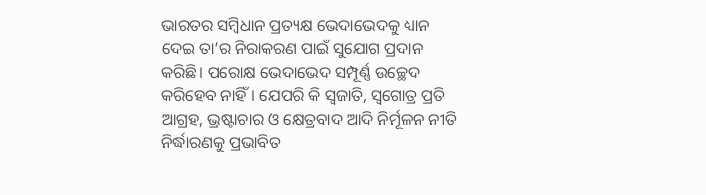ଭାରତର ସମ୍ବିଧାନ ପ୍ରତ୍ୟକ୍ଷ ଭେଦାଭେଦକୁ ଧ୍ୟାନ ଦେଇ ତା’ର ନିରାକରଣ ପାଇଁ ସୁଯୋଗ ପ୍ରଦାନ କରିଛି। ପରୋକ୍ଷ ଭେଦାଭେଦ ସମ୍ପୂର୍ଣ୍ଣ ଉଚ୍ଛେଦ କରିହେବ ନାହିଁ। ଯେପରି କି ସ୍ବଜାତି, ସ୍ବଗୋତ୍ର ପ୍ରତି ଆଗ୍ରହ, ଭ୍ରଷ୍ଟାଚାର ଓ କ୍ଷେତ୍ରବାଦ ଆଦି ନିର୍ମୂଳନ ନୀତି ନିର୍ଦ୍ଧାରଣକୁ ପ୍ରଭାବିତ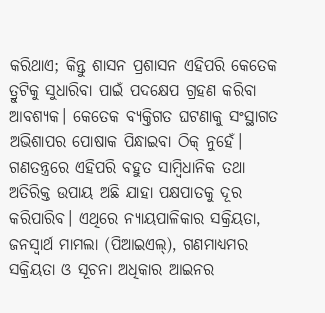କରିଥାଏ; କିନ୍ତୁ ଶାସନ ପ୍ରଶାସନ ଏହିପରି କେତେକ ତ୍ରୁଟିକୁ ସୁଧାରିବା ପାଇଁ ପଦକ୍ଷେପ ଗ୍ରହଣ କରିବା ଆବଶ୍ୟକ। କେତେକ ବ୍ୟକ୍ତିଗତ ଘଟଣାକୁ ସଂସ୍ଥାଗତ ଅଭିଶାପର ପୋଷାକ ପିନ୍ଧାଇବା ଠିକ୍‌ ନୁହେଁ। ଗଣତନ୍ତ୍ରରେ ଏହିପରି ବହୁତ ସାମ୍ବିଧାନିକ ତଥା ଅତିରିକ୍ତ ଉପାୟ ଅଛି ଯାହା ପକ୍ଷପାତକୁ ଦୂର କରିପାରିବ। ଏଥିରେ ନ୍ୟାୟପାଳିକାର ସକ୍ରିୟତା, ଜନସ୍ବାର୍ଥ ମାମଲା (ପିଆଇଏଲ୍‌), ଗଣମାଧ୍ୟମର ସକ୍ରିୟତା ଓ ସୂଚନା ଅଧିକାର ଆଇନର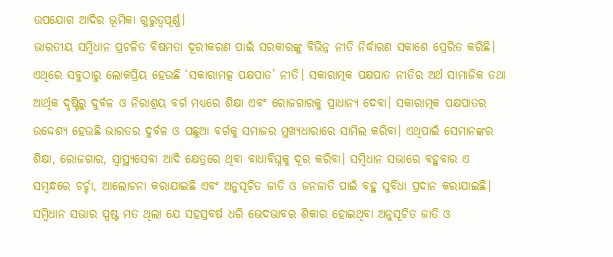ଉପଯୋଗ ଆଦିର ଭୂମିକା ଗୁରୁତ୍ୱପୂର୍ଣ୍ଣ।
ଭାରତୀୟ ସମ୍ବିଧାନ ପ୍ରଚଳିତ ବିଷମତା ଦୂରୀକରଣ ପାଇଁ ସରକାରଙ୍କୁ ବିଭିନ୍ନ ନୀତି ନିର୍ଦ୍ଧାରଣ ସକାଶେ ପ୍ରେରିତ କରିଛି। ଏଥିରେ ସବୁଠାରୁ ଲୋକପ୍ରିୟ ହେଉଛି ‘ସକାରାମତ୍କ ପକ୍ଷପାତ’ ନୀତି। ସକାରାତ୍ମକ ପକ୍ଷପାତ ନୀତିର ଅର୍ଥ ସାମାଜିକ ତଥା ଆର୍ଥିକ ଦୃଷ୍ଟିରୁ ଦୁର୍ବଳ ଓ ନିରାଶ୍ରୟ ବର୍ଗ ମଧ୍ୟରେ ଶିକ୍ଷା ଏବଂ ରୋଜଗାରକୁ ପ୍ରାଧାନ୍ୟ ଦେବା। ସକାରାତ୍ମକ ପକ୍ଷପାତର ଉଦ୍ଦେଶ୍ୟ ହେଉଛି ଭାରତର ଦୁର୍ବଳ ଓ ପଛୁଆ ବର୍ଗକୁ ସମାଜର ମୁଖ୍ୟଧାରାରେ ସାମିଲ କରିବା। ଏଥିପାଇଁ ସେମାନଙ୍କର ଶିକ୍ଷା, ରୋଜଗାର, ସ୍ବାସ୍ଥ୍ୟସେବା ଆଦି କ୍ଷେତ୍ରରେ ଥିବା ବାଧାବିଘ୍ନକୁ ଦୂର କରିବା। ସମ୍ବିଧାନ ସଭାରେ ବହୁବାର ଏ ସମ୍ବନ୍ଧରେ ଚର୍ଚ୍ଚା, ଆଲୋଚନା କରାଯାଇଛି ଏବଂ ଅନୁସୂଚିତ ଜାତି ଓ ଜନଜାତି ପାଇଁ ବହୁ ସୁବିଧା ପ୍ରଦାନ କରାଯାଇଛି।
ସମ୍ବିଧାନ ସଭାର ସ୍ପଷ୍ଟ ମତ ଥିଲା ଯେ ସହସ୍ରବର୍ଷ ଧରି ଭେଦଭାବର ଶିକାର ହୋଇଥିବା ଅନୁସୂଚିତ ଜାତି ଓ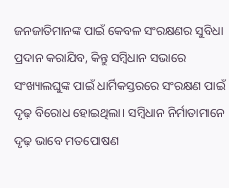ଜନଜାତିମାନଙ୍କ ପାଇଁ କେବଳ ସଂରକ୍ଷଣର ସୁବିଧା ପ୍ରଦାନ କରାଯିବ, କିନ୍ତୁ ସମ୍ବିଧାନ ସଭାରେ ସଂଖ୍ୟାଲଘୁଙ୍କ ପାଇଁ ଧାର୍ମିକସ୍ତରରେ ସଂରକ୍ଷଣ ପାଇଁ ଦୃଢ଼ ବିରୋଧ ହୋଇଥିଲା। ସମ୍ବିଧାନ ନିର୍ମାତାମାନେ ଦୃଢ଼ ଭାବେ ମତପୋଷଣ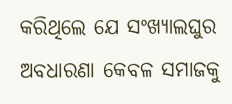କରିଥିଲେ ଯେ ସଂଖ୍ୟାଲଘୁର ଅବଧାରଣା କେବଳ ସମାଜକୁ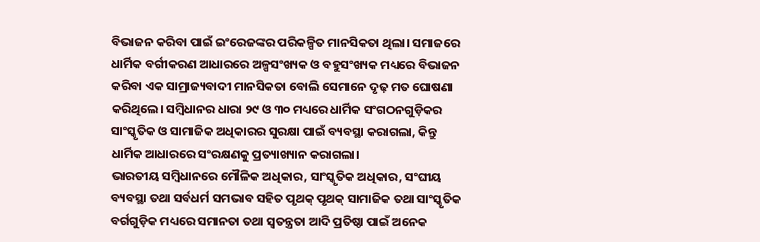ବିଭାଜନ କରିବା ପାଇଁ ଇଂରେଜଙ୍କର ପରିକଳ୍ପିତ ମାନସିକତା ଥିଲା। ସମାଜରେ ଧାର୍ମିକ ବର୍ଗୀକରଣ ଆଧାରରେ ଅଳ୍ପସଂଖ୍ୟକ ଓ ବହୁସଂଖ୍ୟକ ମଧ୍ୟରେ ବିଭାଜନ କରିବା ଏକ ସାମ୍ରାଜ୍ୟବାଦୀ ମାନସିକତା ବୋଲି ସେମାନେ ଦୃଢ଼ ମତ ଘୋଷଣା କରିଥିଲେ। ସମ୍ବିଧାନର ଧାରା ୨୯ ଓ ୩୦ ମଧ୍ୟରେ ଧାର୍ମିକ ସଂଗଠନଗୁଡ଼ିକର ସାଂସ୍କୃତିକ ଓ ସାମାଜିକ ଅଧିକାରର ସୁରକ୍ଷା ପାଇଁ ବ୍ୟବସ୍ଥା କରାଗଲା, କିନ୍ତୁ ଧାର୍ମିକ ଆଧାରରେ ସଂରକ୍ଷଣକୁ ପ୍ରତ୍ୟାଖ୍ୟାନ କରାଗଲା।
ଭାରତୀୟ ସମ୍ବିଧାନରେ ମୌଳିକ ଅଧିକାର, ସାଂସ୍କୃତିକ ଅଧିକାର, ସଂଘୀୟ ବ୍ୟବସ୍ଥା ତଥା ସର୍ବଧର୍ମ ସମଭାବ ସହିତ ପୃଥକ୍‌ ପୃଥକ୍‌ ସାମାଜିକ ତଥା ସାଂସ୍କୃତିକ ବର୍ଗଗୁଡ଼ିକ ମଧ୍ୟରେ ସମାନତା ତଥା ସ୍ବତନ୍ତ୍ରତା ଆଦି ପ୍ରତିଷ୍ଠା ପାଇଁ ଅନେକ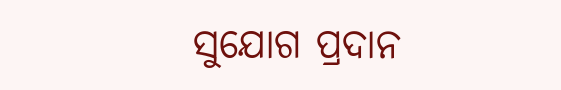ସୁଯୋଗ ପ୍ରଦାନ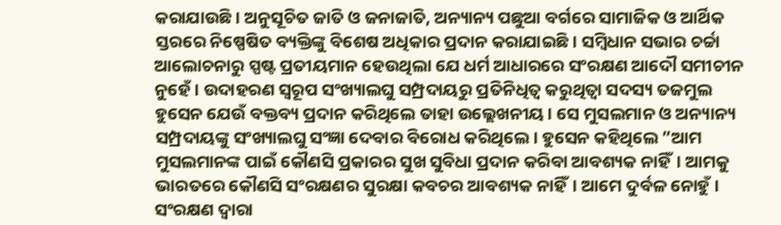କରାଯାଉଛି। ଅନୁସୂଚିତ ଜାତି ଓ ଜନାଜାତି, ଅନ୍ୟାନ୍ୟ ପଛୁଆ ବର୍ଗରେ ସାମାଜିକ ଓ ଆର୍ଥିକ ସ୍ତରରେ ନିଷ୍ପେଷିତ ବ୍ୟକ୍ତିଙ୍କୁ ବିଶେଷ ଅଧିକାର ପ୍ରଦାନ କରାଯାଇଛି। ସମ୍ବିଧାନ ସଭାର ଚର୍ଚ୍ଚା ଆଲୋଚନାରୁ ସ୍ପଷ୍ଟ ପ୍ରତୀୟମାନ ହେଉଥିଲା ଯେ ଧର୍ମ ଆଧାରରେ ସଂରକ୍ଷଣ ଆଦୌ ସମୀଚୀନ ନୁହେଁ। ଉଦାହରଣ ସ୍ବରୂପ ସଂଖ୍ୟାଲଘୁ ସମ୍ପ୍ରଦାୟରୁ ପ୍ରତିନିଧିତ୍ୱ କରୁଥିତ୍ବା ସଦସ୍ୟ ତଜମୁଲ ହୁସେନ ଯେଉଁ ବକ୍ତବ୍ୟ ପ୍ରଦାନ କରିଥିଲେ ତାହା ଉଲ୍ଲେଖନୀୟ। ସେ ମୁସଲମାନ ଓ ଅନ୍ୟାନ୍ୟ ସମ୍ପ୍ରଦାୟଙ୍କୁ ସଂଖ୍ୟାଲଘୁ ସଂଜ୍ଞା ଦେବାର ବିରୋଧ କରିଥିଲେ। ହୁସେନ କହିଥିଲେ ”ଆମ ମୁସଲମାନଙ୍କ ପାଇଁ କୌଣସି ପ୍ରକାରର ସୁଖ ସୁବିଧା ପ୍ରଦାନ କରିବା ଆବଶ୍ୟକ ନାହିଁ। ଆମକୁ ଭାରତରେ କୌଣସି ସଂରକ୍ଷଣର ସୁରକ୍ଷା କବଚର ଆବଶ୍ୟକ ନାହିଁ। ଆମେ ଦୁର୍ବଳ ନୋହୁଁ। ସଂରକ୍ଷଣ ଦ୍ୱାରା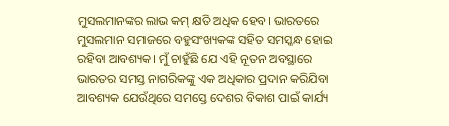ମୁସଲମାନଙ୍କର ଲାଭ କମ୍‌ କ୍ଷତି ଅଧିକ ହେବ। ଭାରତରେ ମୁସଲମାନ ସମାଜରେ ବହୁସଂଖ୍ୟକଙ୍କ ସହିତ ସମସ୍କନ୍ଧ ହୋଇ ରହିବା ଆବଶ୍ୟକ। ମୁଁ ଚାହୁଁଛି ଯେ ଏହି ନୂତନ ଅବସ୍ଥାରେ ଭାରତର ସମସ୍ତ ନାଗରିକଙ୍କୁ ଏକ ଅଧିକାର ପ୍ରଦାନ କରିଯିବା ଆବଶ୍ୟକ ଯେଉଁଥିରେ ସମସ୍ତେ ଦେଶର ବିକାଶ ପାଇଁ କାର୍ଯ୍ୟ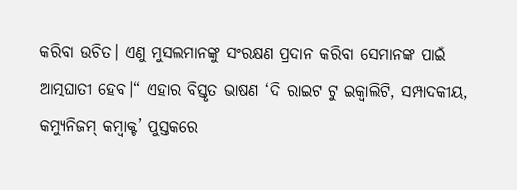କରିବା ଉଚିତ। ଏଣୁ ମୁସଲମାନଙ୍କୁ ସଂରକ୍ଷଣ ପ୍ରଦାନ କରିବା ସେମାନଙ୍କ ପାଇଁ ଆତ୍ମଘାତୀ ହେବ।“ ଏହାର ବିସ୍ତୃତ ଭାଷଣ ‘ଦି ରାଇଟ ଟୁ ଇକ୍ୱାଲିଟି, ସମ୍ପାଦକୀୟ, କମ୍ୟୁନିଜମ୍‌ କମ୍ବାକ୍ଟ’ ପୁସ୍ତକରେ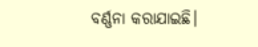ବର୍ଣ୍ଣନା କରାଯାଇଛି।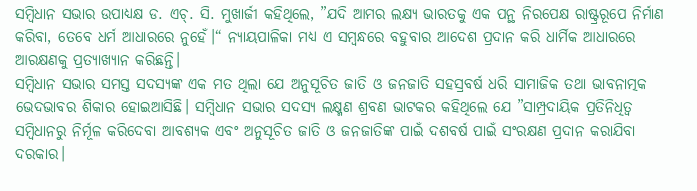ସମ୍ବିଧାନ ସଭାର ଉପାଧ୍ୟକ୍ଷ ଡ. ଏଚ୍‌. ସି. ମୁଖାର୍ଜୀ କହିଥିଲେ, ”ଯଦି ଆମର ଲକ୍ଷ୍ୟ ଭାରତକୁ ଏକ ପନ୍ଥ ନିରପେକ୍ଷ ରାଷ୍ଟ୍ରରୂପେ ନିର୍ମାଣ କରିବା, ତେବେ ଧର୍ମ ଆଧାରରେ ନୁହେଁ।“ ନ୍ୟାୟପାଳିକା ମଧ୍ୟ ଏ ସମ୍ବନ୍ଧରେ ବହୁବାର ଆଦେଶ ପ୍ରଦାନ କରି ଧାର୍ମିକ ଆଧାରରେ ଆରକ୍ଷଣକୁ ପ୍ରତ୍ୟାଖ୍ୟାନ କରିଛନ୍ତି।
ସମ୍ବିଧାନ ସଭାର ସମସ୍ତ ସଦସ୍ୟଙ୍କ ଏକ ମତ ଥିଲା ଯେ ଅନୁସୂଚିତ ଜାତି ଓ ଜନଜାତି ସହସ୍ରବର୍ଷ ଧରି ସାମାଜିକ ତଥା ଭାବନାତ୍ମକ ଭେଦଭାବର ଶିକାର ହୋଇଆସିଛି। ସମ୍ବିଧାନ ସଭାର ସଦସ୍ୟ ଲକ୍ଷ୍ମଣ ଶ୍ରବଣ ଭାଟକର କହିଥିଲେ ଯେ ”ସାମ୍ପ୍ରଦାୟିକ ପ୍ରତିନିଧିତ୍ୱ ସମ୍ବିଧାନରୁ ନିର୍ମୂଳ କରିଦେବା ଆବଶ୍ୟକ ଏବଂ ଅନୁସୂଚିତ ଜାତି ଓ ଜନଜାତିଙ୍କ ପାଇଁ ଦଶବର୍ଷ ପାଇଁ ସଂରକ୍ଷଣ ପ୍ରଦାନ କରାଯିବା ଦରକାର।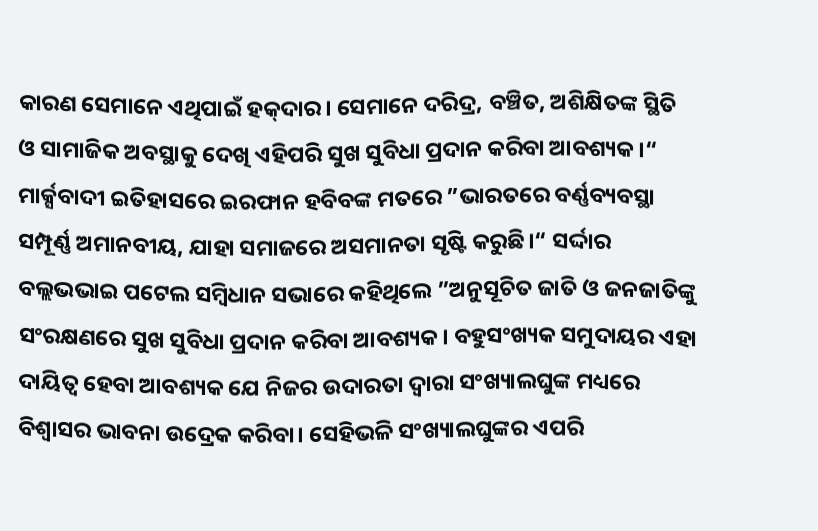କାରଣ ସେମାନେ ଏଥିପାଇଁ ହକ୍‌ଦାର। ସେମାନେ ଦରିଦ୍ର, ବଞ୍ଚିତ, ଅଶିକ୍ଷିତଙ୍କ ସ୍ଥିତି ଓ ସାମାଜିକ ଅବସ୍ଥାକୁ ଦେଖି ଏହିପରି ସୁଖ ସୁବିଧା ପ୍ରଦାନ କରିବା ଆବଶ୍ୟକ।“ ମାର୍କ୍ସବାଦୀ ଇତିହାସରେ ଇରଫାନ ହବିବଙ୍କ ମତରେ ”ଭାରତରେ ବର୍ଣ୍ଣବ୍ୟବସ୍ଥା ସମ୍ପୂର୍ଣ୍ଣ ଅମାନବୀୟ, ଯାହା ସମାଜରେ ଅସମାନତା ସୃଷ୍ଟି କରୁଛି।“ ସର୍ଦ୍ଦାର ବଲ୍ଲଭଭାଇ ପଟେଲ ସମ୍ବିଧାନ ସଭାରେ କହିଥିଲେ ”ଅନୁସୂଚିତ ଜାତି ଓ ଜନଜାତିଙ୍କୁ ସଂରକ୍ଷଣରେ ସୁଖ ସୁବିଧା ପ୍ରଦାନ କରିବା ଆବଶ୍ୟକ। ବହୁସଂଖ୍ୟକ ସମୁଦାୟର ଏହା ଦାୟିତ୍ୱ ହେବା ଆବଶ୍ୟକ ଯେ ନିଜର ଉଦାରତା ଦ୍ୱାରା ସଂଖ୍ୟାଲଘୁଙ୍କ ମଧ୍ୟରେ ବିଶ୍ୱାସର ଭାବନା ଉଦ୍ରେକ କରିବା। ସେହିଭଳି ସଂଖ୍ୟାଲଘୁଙ୍କର ଏପରି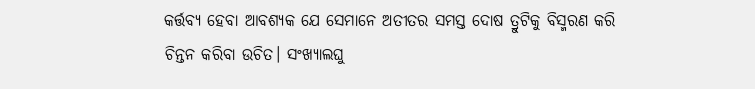କର୍ତ୍ତବ୍ୟ ହେବା ଆବଶ୍ୟକ ଯେ ସେମାନେ ଅତୀତର ସମସ୍ତ ଦୋଷ ତ୍ରୁଟିକୁ ବିସ୍ମରଣ କରି ଚିନ୍ତନ କରିବା ଉଚିତ। ସଂଖ୍ୟାଲଘୁ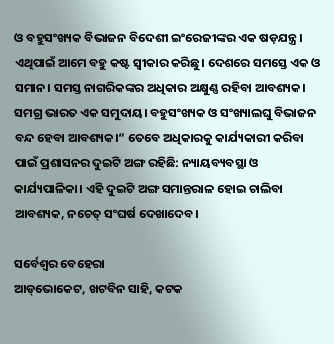ଓ ବହୁସଂଖ୍ୟକ ବିଭାଜନ ବିଦେଶୀ ଇଂରେଜୀଙ୍କର ଏକ ଷଡ଼ଯନ୍ତ୍ର। ଏଥିପାଇଁ ଆମେ ବହୁ କଷ୍ଟ ସ୍ବୀକାର କରିଛୁ। ଦେଶରେ ସମସ୍ତେ ଏକ ଓ ସମାନ। ସମସ୍ତ ନାଗରିକଙ୍କର ଅଧିକାର ଅକ୍ଷୁଣ୍ଣ ରହିବା ଆବଶ୍ୟକ। ସମଗ୍ର ଭାରତ ଏକ ସମୁଦାୟ। ବହୁସଂଖ୍ୟକ ଓ ସଂଖ୍ୟାଲଘୁ ବିଭାଜନ ବନ୍ଦ ହେବା ଆବଶ୍ୟକ।“ ତେବେ ଅଧିକାରକୁ କାର୍ଯ୍ୟକାରୀ କରିବା ପାଇଁ ପ୍ରଶାସନର ଦୁଇଟି ଅଙ୍ଗ ରହିଛି: ନ୍ୟାୟବ୍ୟବସ୍ଥା ଓ କାର୍ଯ୍ୟପାଳିକା। ଏହି ଦୁଇଟି ଅଙ୍ଗ ସମାନ୍ତରାଳ ହୋଇ ଚାଲିବା ଆବଶ୍ୟକ, ନଚେତ୍‌ ସଂଘର୍ଷ ଦେଖାଦେବ।

ସର୍ବେଶ୍ୱର ବେହେରା
ଆଡ୍‌ଭୋକେଟ, ଖଟବିନ ସାହି, କଟକ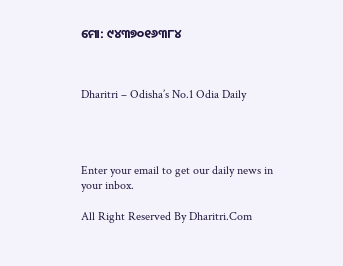ମୋ: ୯୪୩୭୦୧୬୩୮୪



Dharitri – Odisha’s No.1 Odia Daily




Enter your email to get our daily news in your inbox.

All Right Reserved By Dharitri.Com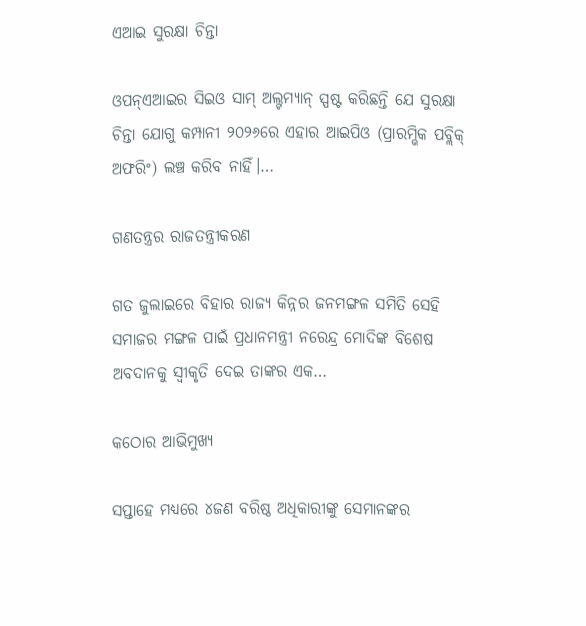ଏଆଇ ସୁରକ୍ଷା ଚିନ୍ତା

ଓପନ୍‌ଏଆଇର ସିଇଓ ସାମ୍‌ ଅଲ୍ଟମ୍ୟାନ୍‌ ସ୍ପଷ୍ଟ କରିଛନ୍ତି ଯେ ସୁରକ୍ଷା ଚିନ୍ତା ଯୋଗୁ କମ୍ପାନୀ ୨୦୨୬ରେ ଏହାର ଆଇପିଓ (ପ୍ରାରମ୍ଭିକ ପବ୍ଲିକ୍‌ ଅଫରିଂ) ଲଞ୍ଚ କରିବ ନାହିଁ।…

ଗଣତନ୍ତ୍ରର ରାଜତନ୍ତ୍ରୀକରଣ

ଗତ ଜୁଲାଇରେ ବିହାର ରାଜ୍ୟ କିନ୍ନର ଜନମଙ୍ଗଳ ସମିତି ସେହି ସମାଜର ମଙ୍ଗଳ ପାଇଁ ପ୍ରଧାନମନ୍ତ୍ରୀ ନରେନ୍ଦ୍ର ମୋଦିଙ୍କ ବିଶେଷ ଅବଦାନକୁ ସ୍ବୀକୃତି ଦେଇ ତାଙ୍କର ଏକ…

କଠୋର ଆଭିମୁଖ୍ୟ

ସପ୍ତାହେ ମଧ୍ୟରେ ୪ଜଣ ବରିଷ୍ଠ ଅଧିକାରୀଙ୍କୁ ସେମାନଙ୍କର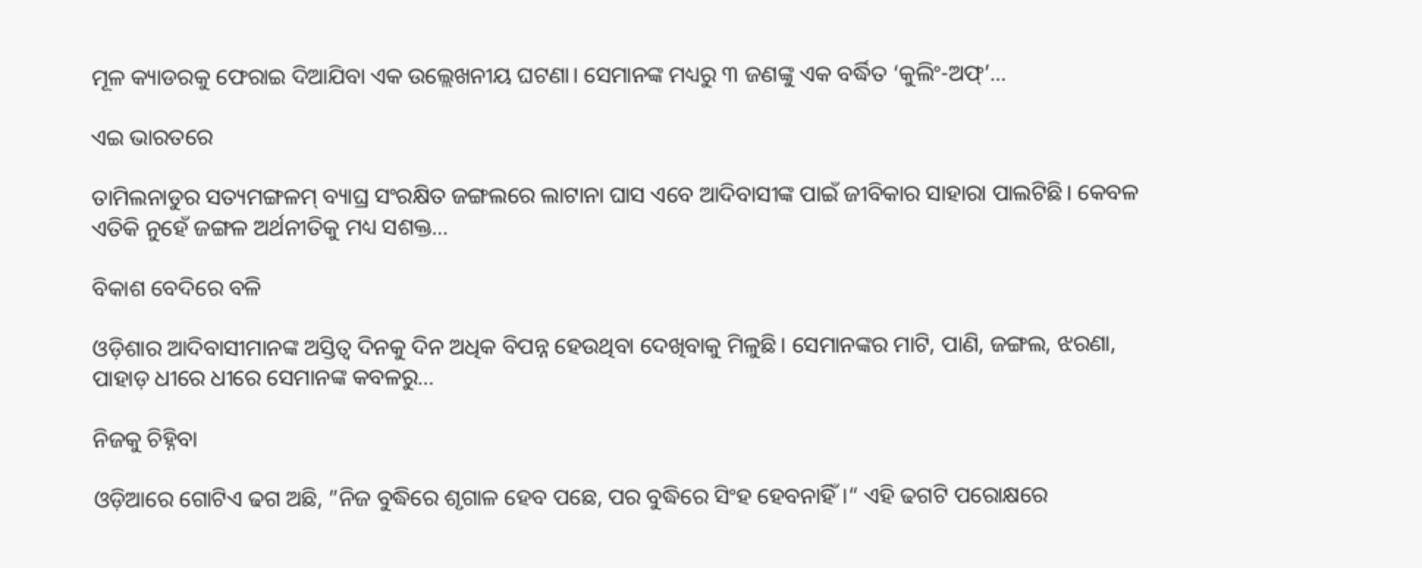ମୂଳ କ୍ୟାଡରକୁ ଫେରାଇ ଦିଆଯିବା ଏକ ଉଲ୍ଲେଖନୀୟ ଘଟଣା। ସେମାନଙ୍କ ମଧ୍ୟରୁ ୩ ଜଣଙ୍କୁ ଏକ ବର୍ଦ୍ଧିତ ‘କୁଲିଂ-ଅଫ୍‌’…

ଏଇ ଭାରତରେ

ତାମିଲନାଡୁର ସତ୍ୟମଙ୍ଗଳମ୍‌ ବ୍ୟାଘ୍ର ସଂରକ୍ଷିତ ଜଙ୍ଗଲରେ ଲାଟାନା ଘାସ ଏବେ ଆଦିବାସୀଙ୍କ ପାଇଁ ଜୀବିକାର ସାହାରା ପାଲଟିଛି। କେବଳ ଏତିକି ନୁହେଁ ଜଙ୍ଗଳ ଅର୍ଥନୀତିକୁ ମଧ୍ୟ ସଶକ୍ତ…

ବିକାଶ ବେଦିରେ ବଳି

ଓଡ଼ିଶାର ଆଦିବାସୀମାନଙ୍କ ଅସ୍ତିତ୍ୱ ଦିନକୁ ଦିନ ଅଧିକ ବିପନ୍ନ ହେଉଥିବା ଦେଖିବାକୁ ମିଳୁଛି। ସେମାନଙ୍କର ମାଟି, ପାଣି, ଜଙ୍ଗଲ, ଝରଣା, ପାହାଡ଼ ଧୀରେ ଧୀରେ ସେମାନଙ୍କ କବଳରୁ…

ନିଜକୁ ଚିହ୍ନିବା

ଓଡ଼ିଆରେ ଗୋଟିଏ ଢଗ ଅଛି, ”ନିଜ ବୁଦ୍ଧିରେ ଶୃଗାଳ ହେବ ପଛେ, ପର ବୁଦ୍ଧିରେ ସିଂହ ହେବନାହିଁ।“ ଏହି ଢଗଟି ପରୋକ୍ଷରେ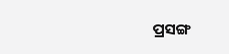ପ୍ରସଙ୍ଗ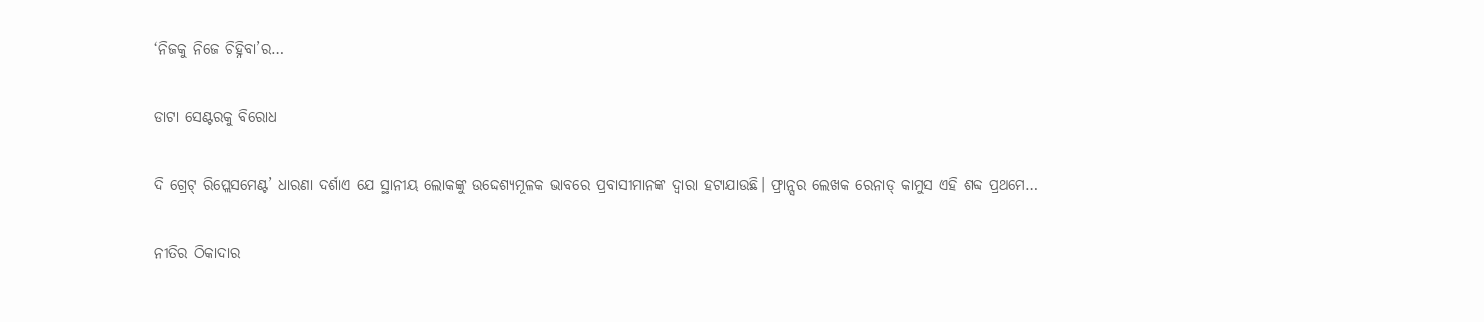‘ନିଜକୁ ନିଜେ ଚିହ୍ନିବା’ର…

ଡାଟା ସେଣ୍ଟରକୁ ବିରୋଧ

ଦି ଗ୍ରେଟ୍‌ ରିପ୍ଲେସମେଣ୍ଟ’ ଧାରଣା ଦର୍ଶାଏ ଯେ ସ୍ଥାନୀୟ ଲୋକଙ୍କୁ ଉଦ୍ଦେଶ୍ୟମୂଳକ ଭାବରେ ପ୍ରବାସୀମାନଙ୍କ ଦ୍ୱାରା ହଟାଯାଉଛି। ଫ୍ରାନ୍ସର ଲେଖକ ରେନାଡ୍‌ କାମୁସ ଏହି ଶବ୍ଦ ପ୍ରଥମେ…

ନୀତିର ଠିକାଦାର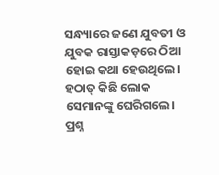ସନ୍ଧ୍ୟାରେ ଜଣେ ଯୁବତୀ ଓ ଯୁବକ ରାସ୍ତାକଡ଼ରେ ଠିଆ ହୋଇ କଥା ହେଉଥିଲେ। ହଠାତ୍‌ କିଛି ଲୋକ ସେମାନଙ୍କୁ ଘେରିଗଲେ। ପ୍ରଶ୍ନ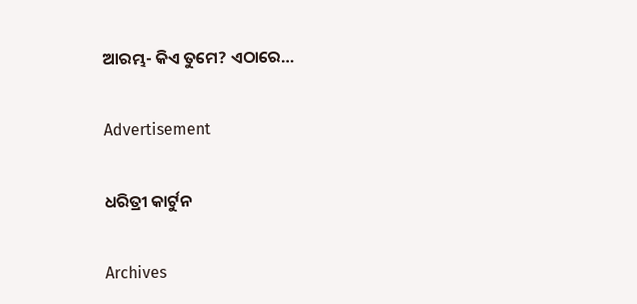ଆରମ୍ଭ- କିଏ ତୁମେ? ଏଠାରେ…

Advertisement

ଧରିତ୍ରୀ କାର୍ଟୁନ

Archives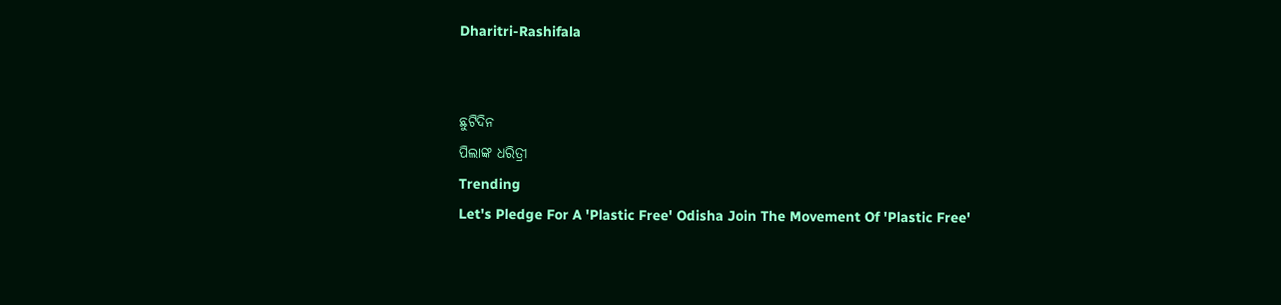Dharitri-Rashifala


ଛୁଟିଦିନ
ପିଲାଙ୍କ ଧରିତ୍ରୀ
Trending
Let's Pledge For A 'Plastic Free' Odisha Join The Movement Of 'Plastic Free'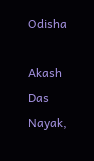Odisha

Akash Das Nayak,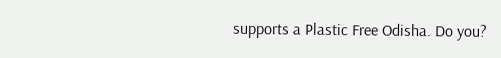supports a Plastic Free Odisha. Do you?